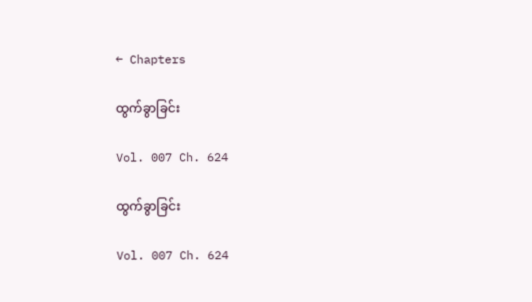← Chapters

ထွက်ခွာခြင်း

Vol. 007 Ch. 624

ထွက်ခွာခြင်း

Vol. 007 Ch. 624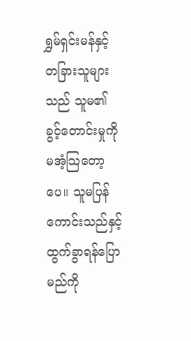ရွှမ်ရှင်းမန်နှင့် တခြားသူများသည် သူမ၏ ခွင့်တောင်းမှုကို မအံ့သြတော့ပေ။ သူမပြန်ကောင်းသည်နှင့် ထွက်ခွာရန်ပြောမည်ကို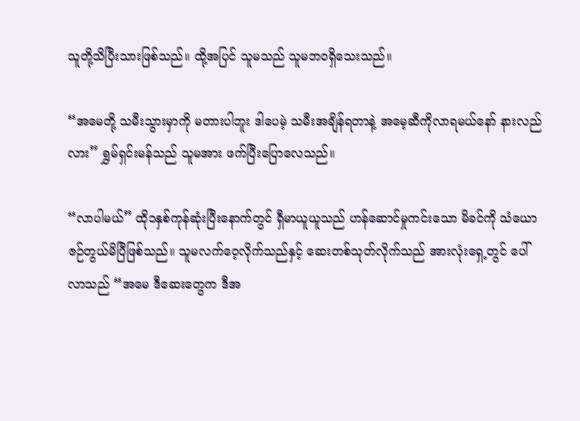သူတို့သိပြီးသားဖြစ်သည်။ ထို့အပြင် သူမသည် သူမဘဝရှိသေးသည်။

“အမေတို့ သမီးသွားမှာကို မတားပါဘူး ဒါပေမဲ့ သမီးအချိန်ရတာနဲ့ အမေ့ဆီကိုလာရမယ်နော် နားလည် လား” ရွှမ်ရှင်းမန်သည် သူမအား ဖက်ပြီးပြောလေသည်။

“လာပါမယ်” ထို၁နှစ်ကုန်ဆုံးပြီးနောက်တွင် ရှီမာယူယူသည် ဟန်ဆောင်မှုကင်းသော မိခင်ကို သံယောဇဉ်တွယ်မိပြီဖြစ်သည်။ သူမလက်ဝေ့လိုက်သည်နှင့် ဆေးတစ်သုတ်လိုက်သည် အားလုံးရှေ့တွင် ပေါ် လာသည် “အမေ ဒီဆေးတွေက ဒီအ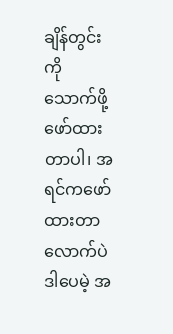ချိန်တွင်းကို သောက်ဖို့ဖော်ထားတာပါ၊ အရင်ကဖော်ထားတာလောက်ပဲ ဒါပေမဲ့ အ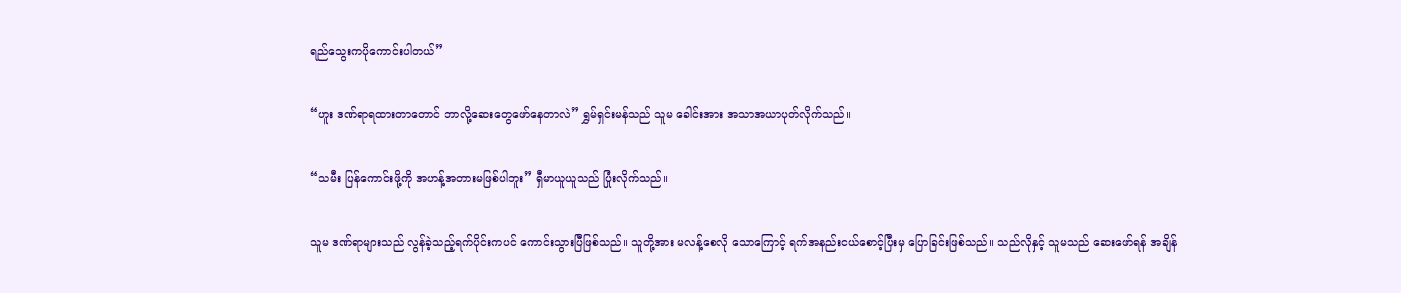ရည်သွေးကပိုကောင်းပါတယ်”

“ဟူး ဒဏ်ရာရထားတာတောင် ဘာလို့ဆေးတွေဖော်နေတာလဲ” ရွှမ်ရှင်းမန်သည် သူမ ခေါင်းအား အသာအယာပုတ်လိုက်သည်။

“သမီး ပြန်ကောင်းဖို့ကို အဟန့်အတားမဖြစ်ပါဘူး” ရှီမာယူယူသည် ပြုံးလိုက်သည်။

သူမ ဒဏ်ရာများသည် လွန်ခဲ့သည့်ရက်ပိုင်းကပင် ကောင်းသွားပြီဖြစ်သည်။ သူတို့အား မလန့်စေလို သောကြောင့် ရက်အနည်းငယ်စောင့်ပြီးမှ ပြောခြင်းဖြစ်သည်။ သည်လိုနှင့် သူမသည် ဆေးဖော်ရန် အချိန်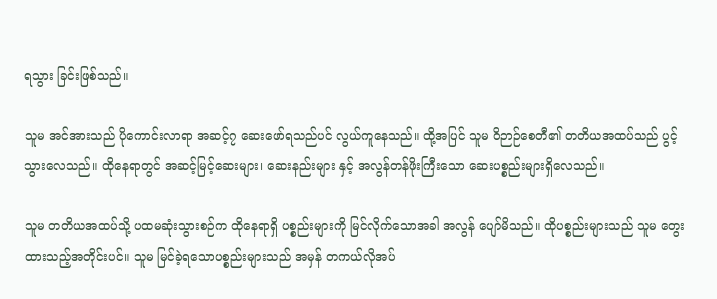ရသွား ခြင်းဖြစ်သည်။

သူမ အင်အားသည် ပိုကောင်းလာရာ အဆင့်၇ ဆေးဖော်ရသည်ပင် လွယ်ကူနေသည်။ ထို့အပြင် သူမ ဝိဉာဉ်စေတီ၏ တတိယအထပ်သည် ပွင့်သွားလေသည်။ ထိုနေရာတွင် အဆင့်မြင့်ဆေးများ၊ ဆေးနည်းများ နှင့် အလွန်တန်ဖိုးကြီးသော ဆေးပစ္စည်းများရှိလေသည်။

သူမ တတိယအထပ်သို့ ပထမဆုံးသွားစဉ်က ထိုနေရာရှိ ပစ္စည်းများကို မြင်လိုက်သောအခါ အလွန် ပျော်မိသည်။ ထိုပစ္စည်းများသည် သူမ တွေးထားသည့်အတိုင်းပင်။ သူမ မြင်ခဲ့ရသောပစ္စည်းများသည် အမှန် တကယ်လိုအပ်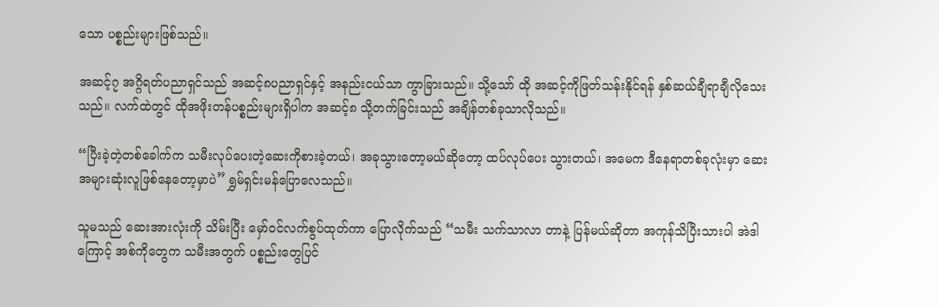သော ပစ္စည်းများဖြစ်သည်။

အဆင့်၇ အဂ္ဂိရတ်ပညာရှင်သည် အဆင့်၈ပညာရှင်နှင့် အနည်းငယ်သာ ကွာခြားသည်။ သို့သော် ထို အဆင့်ကိုဖြတ်သန်းနိုင်ရန် နှစ်ဆယ်ချီရာချီလိုသေးသည်။ လက်ထဲတွင် ထိုအဖိုးတန်ပစ္စည်းများရှိပါက အဆင့်၈ သို့တက်ခြင်းသည် အချိန်တစ်ခုသာလိုသည်။

“ပြီးခဲ့တဲ့တစ်ခေါက်က သမီးလုပ်ပေးတဲ့ဆေးကိုစားခဲ့တယ်၊ အခုသွားတော့မယ်ဆိုတော့ ထပ်လုပ်ပေး သွားတယ်၊ အမေက ဒီနေရာတစ်ခုလုံးမှာ ဆေးအများဆုံးလူဖြစ်နေတော့မှာပဲ” ရွှမ်ရှင်းမန်ပြောလေသည်။

သူမသည် ဆေးအားလုံးကို သိမ်းပြီး မှော်ဝင်လက်စွပ်ထုတ်ကာ ပြောလိုက်သည် “သမီး သက်သာလာ တာနဲ့ ပြန်မယ်ဆိုတာ အကုန်သိပြီးသားပါ အဲဒါကြောင့် အစ်ကိုတွေက သမီးအတွက် ပစ္စည်းတွေပြင်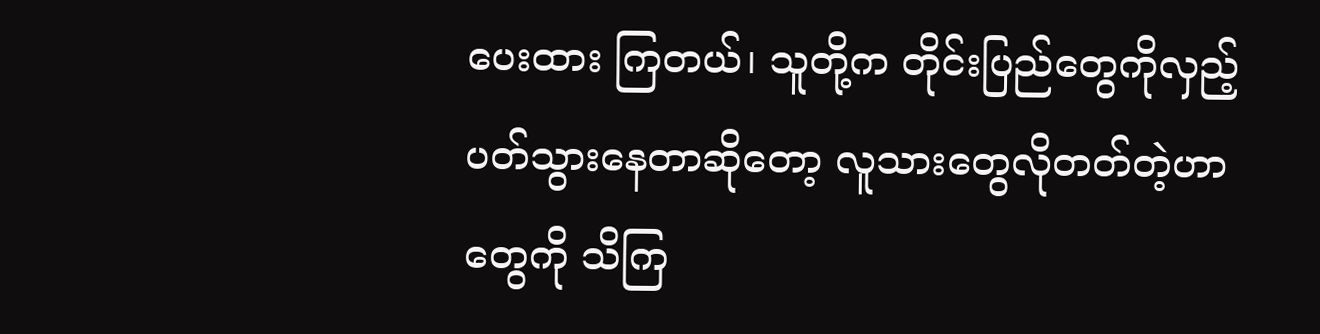ပေးထား ကြတယ်၊ သူတို့က တိုင်းပြည်တွေကိုလှည့်ပတ်သွားနေတာဆိုတော့ လူသားတွေလိုတတ်တဲ့ဟာတွေကို သိကြ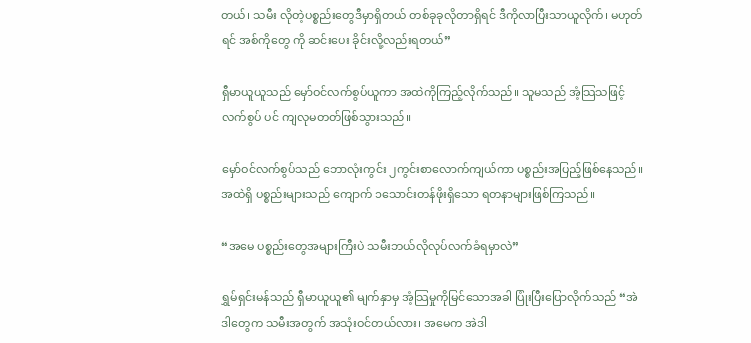တယ်၊ သမီး လိုတဲ့ပစ္စည်းတွေဒီမှာရှိတယ် တစ်ခုခုလိုတာရှိရင် ဒီကိုလာပြီးသာယူလိုက်၊ မဟုတ်ရင် အစ်ကိုတွေ ကို ဆင်းပေး ခိုင်းလို့လည်းရတယ်”

ရှီမာယူယူသည် မှော်ဝင်လက်စွပ်ယူကာ အထဲကိုကြည့်လိုက်သည်။ သူမသည် အံ့သြသဖြင့် လက်စွပ် ပင် ကျလုမတတ်ဖြစ်သွားသည်။

မှော်ဝင်လက်စွပ်သည် ဘောလုံးကွင်း ၂ကွင်းစာလောက်ကျယ်ကာ ပစ္စည်းအပြည့်ဖြစ်နေသည်။ အထဲရှိ ပစ္စည်းများသည် ကျောက် ၁သောင်းတန်ဖိုးရှိသော ရတနာများဖြစ်ကြသည်။

“အမေ ပစ္စည်းတွေအများကြီးပဲ သမီးဘယ်လိုလုပ်လက်ခံရမှာလဲ”

ရွှမ်ရှင်းမန်သည် ရှီမာယူယူ၏ မျက်နှာမှ အံ့သြမှုကိုမြင်သောအခါ ပြုံးပြီးပြောလိုက်သည် “အဲဒါတွေက သမီးအတွက် အသုံးဝင်တယ်လား၊ အမေက အဲဒါ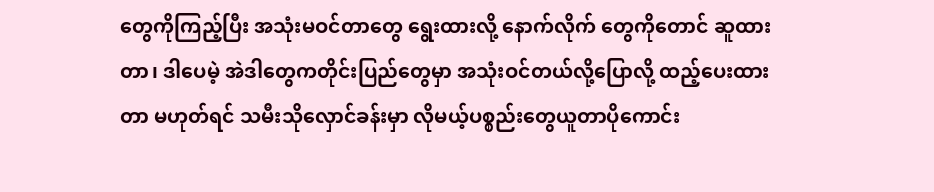တွေကိုကြည့်ပြီး အသုံးမဝင်တာတွေ ရွေးထားလို့ နောက်လိုက် တွေကိုတောင် ဆူထားတာ၊ ဒါပေမဲ့ အဲဒါတွေကတိုင်းပြည်တွေမှာ အသုံးဝင်တယ်လို့ပြောလို့ ထည့်ပေးထားတာ မဟုတ်ရင် သမီးသိုလှောင်ခန်းမှာ လိုမယ့်ပစ္စည်းတွေယူတာပိုကောင်း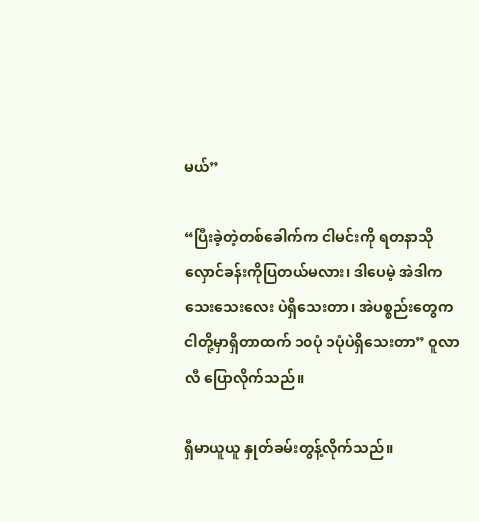မယ်”

“ပြီးခဲ့တဲ့တစ်ခေါက်က ငါမင်းကို ရတနာသိုလှောင်ခန်းကိုပြတယ်မလား၊ ဒါပေမဲ့ အဲဒါက သေးသေးလေး ပဲရှိသေးတာ၊ အဲပစ္စည်းတွေက ငါတို့မှာရှိတာထက် ၁၀ပုံ ၁ပုံပဲရှိသေးတာ” ဝူလာလီ ပြောလိုက်သည်။

ရှီမာယူယူ နှုတ်ခမ်းတွန့်လိုက်သည်။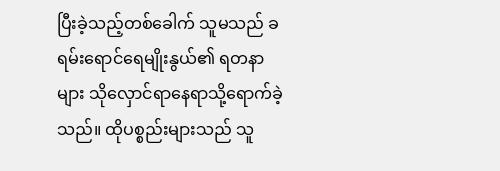ပြီးခဲ့သည့်တစ်ခေါက် သူမသည် ခရမ်းရောင်ရေမျိုးနွယ်၏ ရတနာ များ သိုလှောင်ရာနေရာသို့ရောက်ခဲ့သည်။ ထိုပစ္စည်းများသည် သူ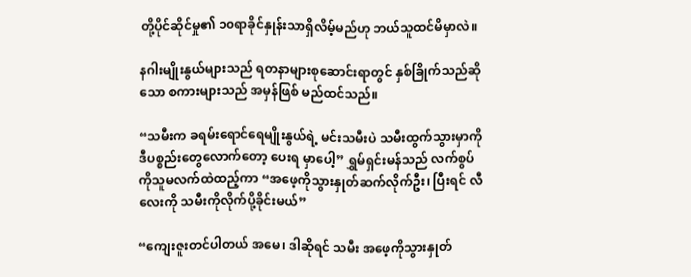တို့ပိုင်ဆိုင်မှု၏ ၁၀ရာခိုင်နှုန်းသာရှိလိမ့်မည်ဟု ဘယ်သူထင်မိမှာလဲ။

နဂါးမျိုးနွယ်များသည် ရတနာများစုဆောင်းရာတွင် နှစ်ခြိုက်သည်ဆိုသော စကားများသည် အမှန်ဖြစ် မည်ထင်သည်။

“သမီးက ခရမ်းရောင်ရေမျိုးနွယ်ရဲ့ မင်းသမီးပဲ သမီးထွက်သွားမှာကို ဒီပစ္စည်းတွေလောက်တော့ ပေးရ မှာပေါ့” ရွှမ်ရှင်းမန်သည် လက်စွပ်ကိုသူမလက်ထဲထည့်ကာ “အဖေ့ကိုသွားနှုတ်ဆက်လိုက်ဦး၊ ပြီးရင် လီလေးကို သမီးကိုလိုက်ပို့ခိုင်းမယ်”

“ကျေးဇူးတင်ပါတယ် အမေ၊ ဒါဆိုရင် သမီး အဖေ့ကိုသွားနှုတ်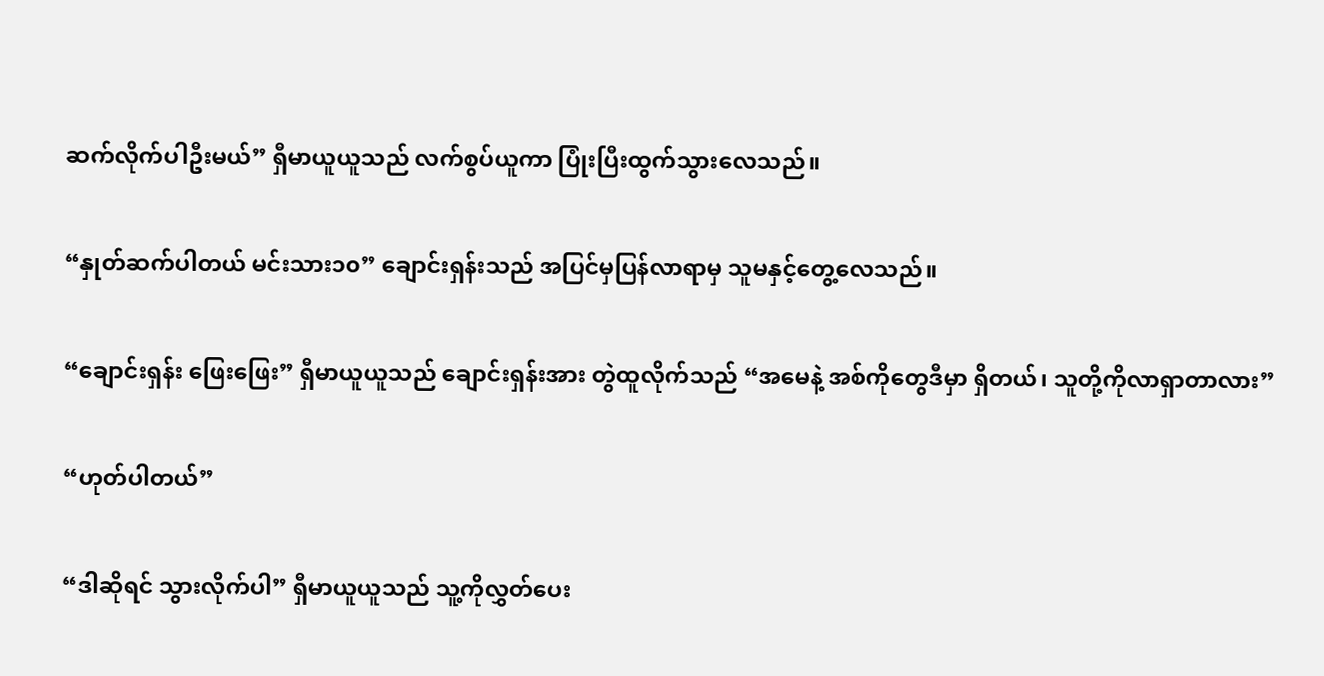ဆက်လိုက်ပါဦးမယ်” ရှီမာယူယူသည် လက်စွပ်ယူကာ ပြုံးပြီးထွက်သွားလေသည်။

“နှုတ်ဆက်ပါတယ် မင်းသား၁၀” ချောင်းရှန်းသည် အပြင်မှပြန်လာရာမှ သူမနှင့်တွေ့လေသည်။

“ချောင်းရှန်း ဖြေးဖြေး” ရှီမာယူယူသည် ချောင်းရှန်းအား တွဲထူလိုက်သည် “အမေနဲ့ အစ်ကိုတွေဒီမှာ ရှိတယ်၊ သူတို့ကိုလာရှာတာလား”

“ဟုတ်ပါတယ်”

“ဒါဆိုရင် သွားလိုက်ပါ” ရှီမာယူယူသည် သူ့ကိုလွှတ်ပေး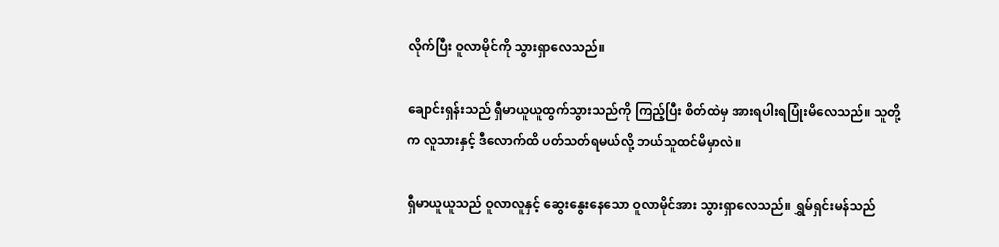လိုက်ပြီး ဝူလာမိုင်ကို သွားရှာလေသည်။

ချောင်းရှန်းသည် ရှီမာယူယူထွက်သွားသည်ကို ကြည့်ပြီး စိတ်ထဲမှ အားရပါးရပြုံးမိလေသည်။ သူတို့က လူသားနှင့် ဒီလောက်ထိ ပတ်သတ်ရမယ်လို့ ဘယ်သူထင်မိမှာလဲ။

ရှီမာယူယူသည် ဝူလာလူနှင့် ဆွေးနွေးနေသော ဝူလာမိုင်အား သွားရှာလေသည်။ ရွှမ်ရှင်းမန်သည်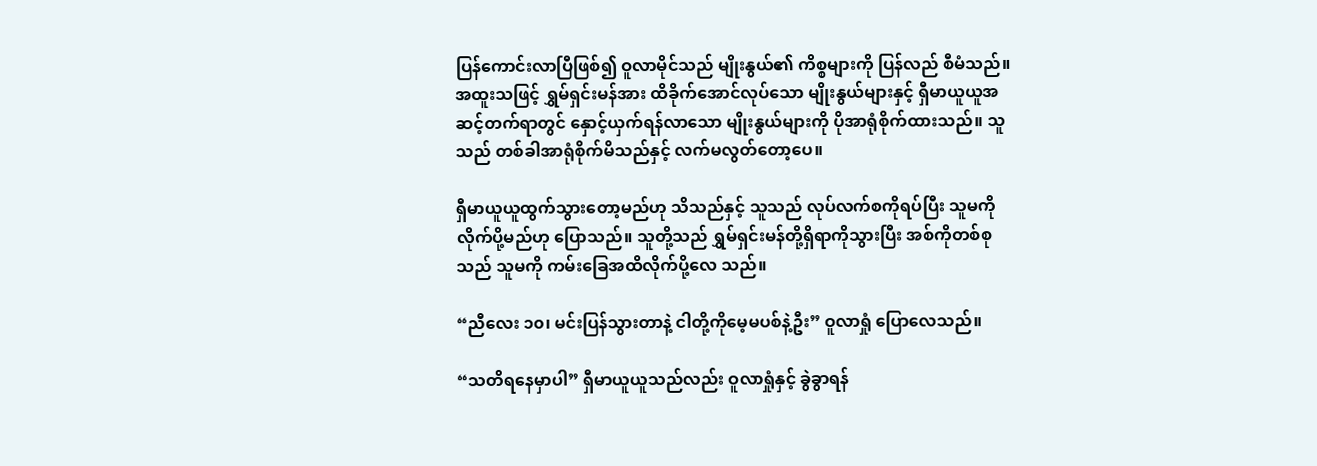ပြန်ကောင်းလာပြီဖြစ်၍ ဝူလာမိုင်သည် မျိုးနွယ်၏ ကိစ္စများကို ပြန်လည် စီမံသည်။ အထူးသဖြင့် ရွှမ်ရှင်းမန်အား ထိခိုက်အောင်လုပ်သော မျိုးနွယ်များနှင့် ရှီမာယူယူအဆင့်တက်ရာတွင် နှောင့်ယှက်ရန်လာသော မျိုးနွယ်များကို ပိုအာရုံစိုက်ထားသည်။ သူသည် တစ်ခါအာရုံစိုက်မိသည်နှင့် လက်မလွတ်တော့ပေ။

ရှီမာယူယူထွက်သွားတော့မည်ဟု သိသည်နှင့် သူသည် လုပ်လက်စကိုရပ်ပြီး သူမကိုလိုက်ပို့မည်ဟု ပြောသည်။ သူတို့သည် ရွှမ်ရှင်းမန်တို့ရှိရာကိုသွားပြီး အစ်ကိုတစ်စုသည် သူမကို ကမ်းခြေအထိလိုက်ပို့လေ သည်။

“ညီလေး ၁၀၊ မင်းပြန်သွားတာနဲ့ ငါတို့ကိုမေ့မပစ်နဲ့ဦး” ဝူလာရှုံ ပြောလေသည်။

“သတိရနေမှာပါ” ရှီမာယူယူသည်လည်း ဝူလာရှုံနှင့် ခွဲခွာရန်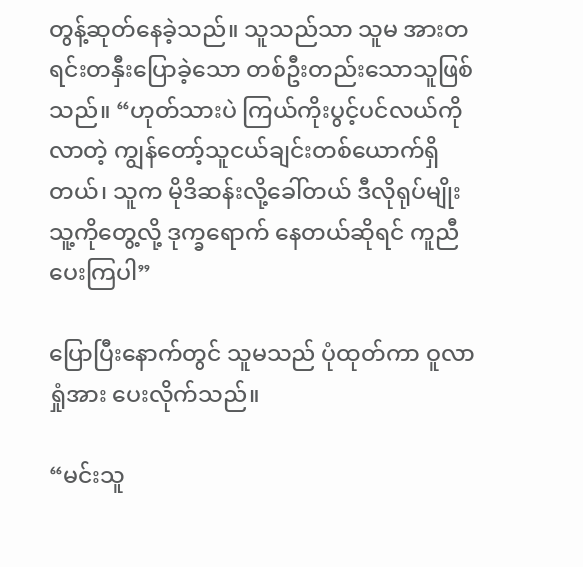တွန့်ဆုတ်နေခဲ့သည်။ သူသည်သာ သူမ အားတရင်းတနှီးပြောခဲ့သော တစ်ဦးတည်းသောသူဖြစ်သည်။ “ဟုတ်သားပဲ ကြယ်ကိုးပွင့်ပင်လယ်ကိုလာတဲ့ ကျွန်တော့်သူငယ်ချင်းတစ်ယောက်ရှိတယ်၊ သူက မိုဒိဆန်းလို့ခေါ်တယ် ဒီလိုရုပ်မျိုး သူ့ကိုတွေ့လို့ ဒုက္ခရောက် နေတယ်ဆိုရင် ကူညီပေးကြပါ”

ပြောပြီးနောက်တွင် သူမသည် ပုံထုတ်ကာ ဝူလာရှုံအား ပေးလိုက်သည်။

“မင်းသူ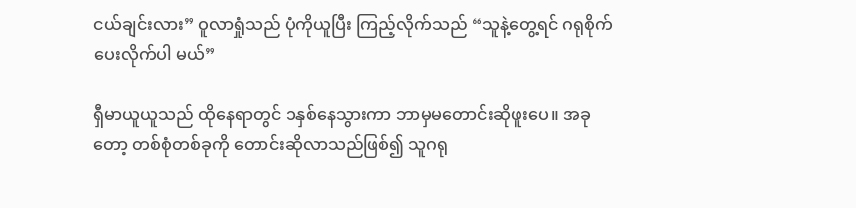ငယ်ချင်းလား” ဝူလာရှုံသည် ပုံကိုယူပြီး ကြည့်လိုက်သည် “သူနဲ့တွေ့ရင် ဂရုစိုက်ပေးလိုက်ပါ မယ်”

ရှီမာယူယူသည် ထိုနေရာတွင် ၁နှစ်နေသွားကာ ဘာမှမတောင်းဆိုဖူးပေ။ အခုတော့ တစ်စုံတစ်ခုကို တောင်းဆိုလာသည်ဖြစ်၍ သူဂရု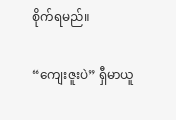စိုက်ရမည်။

“ကျေးဇူးပဲ” ရှီမာယူ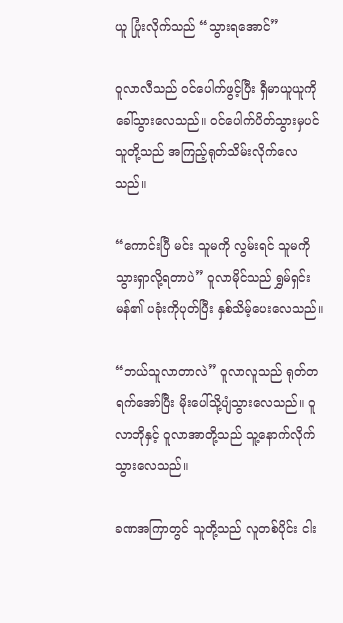ယူ ပြုံးလိုက်သည် “သွားရအောင်”

ဝူလာလီသည် ဝင်ပေါက်ဖွင့်ပြီး ရှီမာယူယူကိုခေါ်သွားလေသည်။ ဝင်ပေါက်ပိတ်သွားမှပင် သူတို့သည် အကြည့်ရုတ်သိမ်းလိုက်လေသည်။

“ကောင်းပြီ မင်း သူမကို လွမ်းရင် သူမကိုသွားရှာလို့ရတာပဲ” ဝူလာမိုင်သည် ရွှမ်ရှင်းမန်၏ ပခုံးကိုပုတ်ပြီး နှစ်သိမ့်ပေးလေသည်။

“ဘယ်သူလာတာလဲ” ဝူလာလူသည် ရုတ်တရက်အော်ပြီး မိုးပေါ်သို့ပျံသွားလေသည်။ ဝူလာဘိုနှင့် ဝူလာအာတို့သည် သူ့နောက်လိုက်သွားလေသည်။

ခဏအကြာတွင် သူတို့သည် လူတစ်ပိုင်း ငါး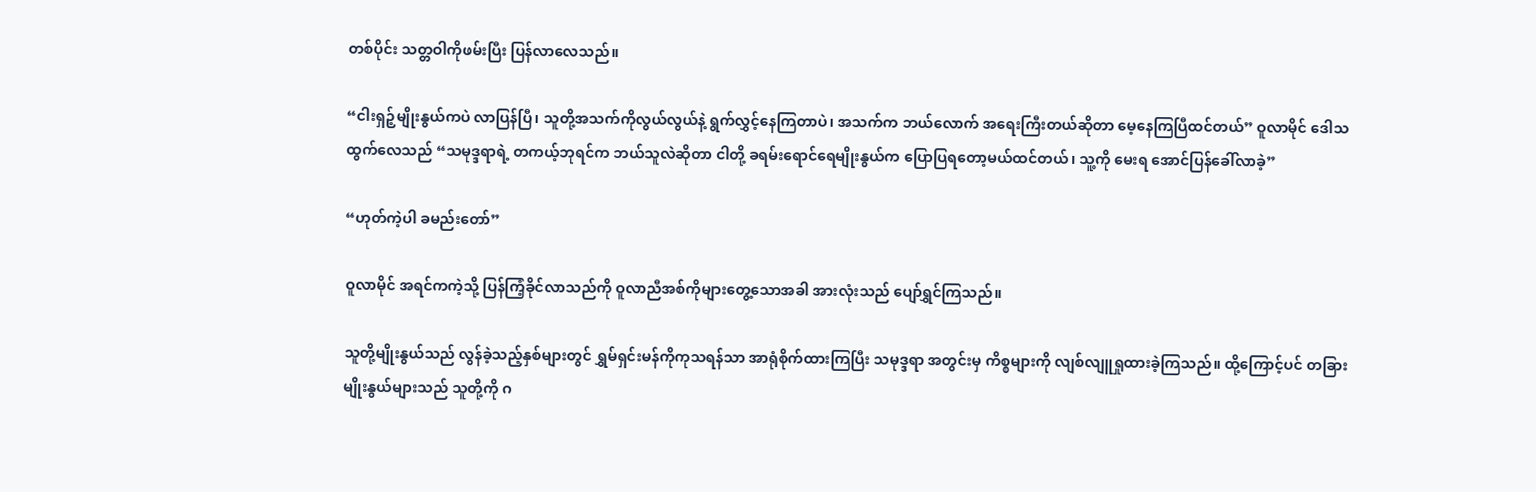တစ်ပိုင်း သတ္တဝါကိုဖမ်းပြီး ပြန်လာလေသည်။

“ငါးရှဉ့်မျိုးနွယ်ကပဲ လာပြန်ပြီ၊ သူတို့အသက်ကိုလွယ်လွယ်နဲ့ ရွက်လွှင့်နေကြတာပဲ၊ အသက်က ဘယ်လောက် အရေးကြီးတယ်ဆိုတာ မေ့နေကြပြီထင်တယ်” ဝူလာမိုင် ဒေါသထွက်လေသည် “သမုဒ္ဒရာရဲ့ တကယ့်ဘုရင်က ဘယ်သူလဲဆိုတာ ငါတို့ ခရမ်းရောင်ရေမျိုးနွယ်က ပြောပြရတော့မယ်ထင်တယ်၊ သူ့ကို မေးရ အောင်ပြန်ခေါ်လာခဲ့”

“ဟုတ်ကဲ့ပါ ခမည်းတော်”

ဝူလာမိုင် အရင်ကကဲ့သို့ ပြန်ကြံ့ခိုင်လာသည်ကို ဝူလာညီအစ်ကိုများတွေ့သောအခါ အားလုံးသည် ပျော်ရွှင်ကြသည်။

သူတို့မျိုးနွယ်သည် လွန်ခဲ့သည့်နှစ်များတွင် ရွှမ်ရှင်းမန်ကိုကုသရန်သာ အာရုံစိုက်ထားကြပြီး သမုဒ္ဒရာ အတွင်းမှ ကိစ္စများကို လျစ်လျူရှုထားခဲ့ကြသည်။ ထို့ကြောင့်ပင် တခြားမျိုးနွယ်များသည် သူတို့ကို ဂ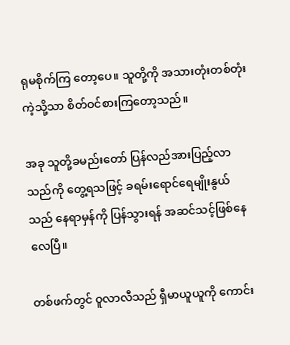ရုမစိုက်ကြ တော့ပေ။ သူတို့ကို အသားတုံးတစ်တုံးကဲ့သို့သာ စိတ်ဝင်စားကြတော့သည်။

အခု သူတို့ခမည်းတော် ပြန်လည်အားပြည့်လာသည်ကို တွေ့ရသဖြင့် ခရမ်းရောင်ရေမျိုးနွယ်သည် နေရာမှန်ကို ပြန်သွားရန် အဆင်သင့်ဖြစ်နေလေပြီ။

တစ်ဖက်တွင် ဝူလာလီသည် ရှီမာယူယူကို ကောင်း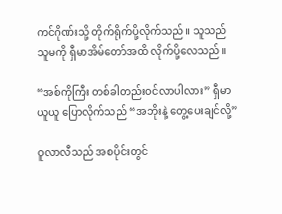ကင်ဂိုဏ်းသို့ တိုက်ရိုက်ပို့လိုက်သည်။ သူသည် သူမကို ရှီမာအိမ်တော်အထိ လိုက်ပို့လေသည်။

“အစ်ကိုကြီး တစ်ခါတည်းဝင်လာပါလား” ရှီမာယူယူ ပြောလိုက်သည် “အဘိုးနဲ့ တွေ့ပေးချင်လို့”

ဝူလာလီသည် အစပိုင်းတွင်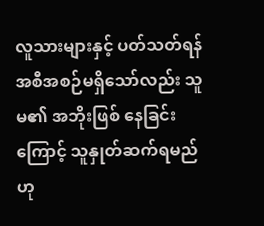လူသားများနှင့် ပတ်သတ်ရန်အစီအစဉ်မရှိသော်လည်း သူမ၏ အဘိုးဖြစ် နေခြင်းကြောင့် သူနှုတ်ဆက်ရမည်ဟု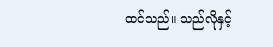ထင်သည်။ သည်လိုနှင့်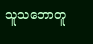သူသဘောတူ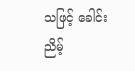သဖြင့် ခေါင်းညိမ့်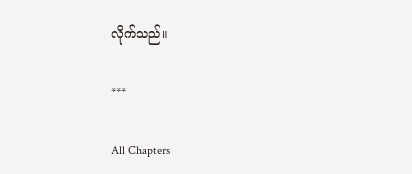လိုက်သည်။

***

All Chapters